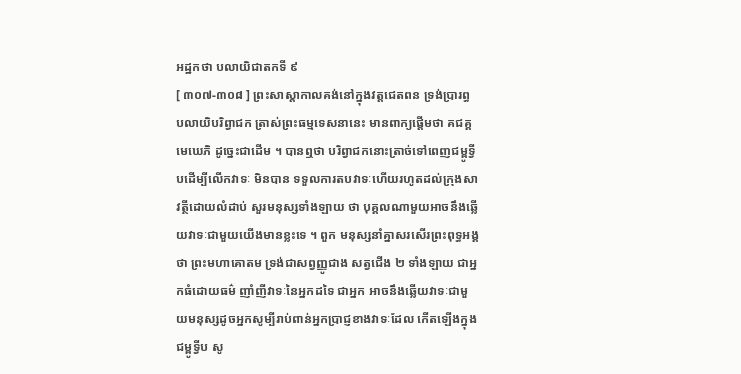អដ្ឋកថា បលាយិជាតកទី ៩
[ ៣០៧-៣០៨ ] ព្រះសាស្តាកាលគង់នៅក្នុងវត្តជេតពន ទ្រង់ប្រារព្ធ បលាយិបរិព្វាជក ត្រាស់ព្រះធម្មទេសនានេះ មានពាក្យផ្តើមថា គជគ្គមេឃេភិ ដូច្នេះជាដើម ។ បានឮថា បរិព្វាជកនោះត្រាច់ទៅពេញជម្ពូទ្វីបដើម្បីលើកវាទៈ មិនបាន ទទួលការតបវាទៈហើយរហូតដល់ក្រុងសាវត្ថីដោយលំដាប់ សួរមនុស្សទាំងឡាយ ថា បុគ្គលណាមួយអាចនឹងឆ្លើយវាទៈជាមួយយើងមានខ្លះទេ ។ ពួក មនុស្សនាំគ្នាសរសើរព្រះពុទ្ធអង្គថា ព្រះមហាគោតម ទ្រង់ជាសព្វញ្ញូជាង សត្វជើង ២ ទាំងឡាយ ជាអ្នកធំដោយធម៌ ញាំញីវាទៈនៃអ្នកដទៃ ជាអ្នក អាចនឹងឆ្លើយវាទៈជាមួយមនុស្សដូចអ្នកសូម្បីរាប់ពាន់អ្នកប្រាជ្ញខាងវាទៈដែល កើតឡើងក្នុងជម្ពូទ្វីប សូ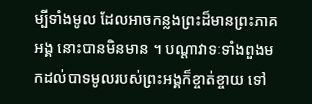ម្បីទាំងមូល ដែលអាចកន្លងព្រះដ៏មានព្រះភាគអង្គ នោះបានមិនមាន ។ បណ្តាវាទៈទាំងពួងមកដល់បាទមូលរបស់ព្រះអង្គក៏ខ្ចាត់ខ្ចាយ ទៅ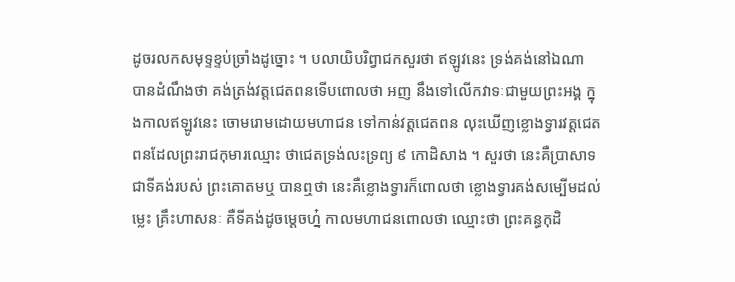ដូចរលកសមុទ្ទខ្ទប់ច្រាំងដូច្នោះ ។ បលាយិបរិព្វាជកសួរថា ឥឡូវនេះ ទ្រង់គង់នៅឯណា បានដំណឹងថា គង់ត្រង់វត្តជេតពនទើបពោលថា អញ នឹងទៅលើកវាទៈជាមួយព្រះអង្គ ក្នុងកាលឥឡូវនេះ ចោមរោមដោយមហាជន ទៅកាន់វត្តជេតពន លុះឃើញខ្លោងទ្វារវត្តជេតពនដែលព្រះរាជកុមារឈ្មោះ ថាជេតទ្រង់លះទ្រព្យ ៩ កោដិសាង ។ សួរថា នេះគឺប្រាសាទជាទីគង់របស់ ព្រះគោតមឬ បានឮថា នេះគឺខ្លោងទ្វារក៏ពោលថា ខ្លោងទ្វារគង់សម្បើមដល់ ម្លេះ គ្រឹះហាសនៈ គឺទីគង់ដូចម្តេចហ្ន៎ កាលមហាជនពោលថា ឈ្មោះថា ព្រះគន្ធកុដិ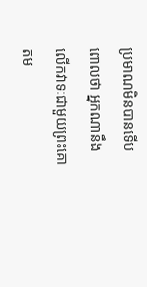ប្រមាណមិនបានទើបពោលថា អ្នកណានឹងលើកវាទៈជាមួយព្រះគោតម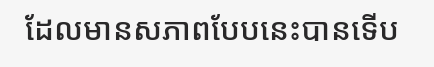ដែលមានសភាពបែបនេះបានទើប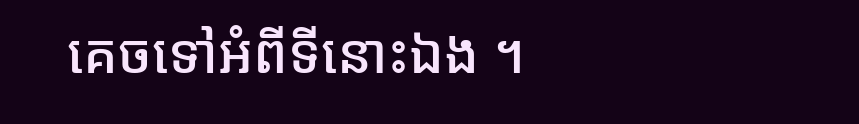គេចទៅអំពីទីនោះឯង ។